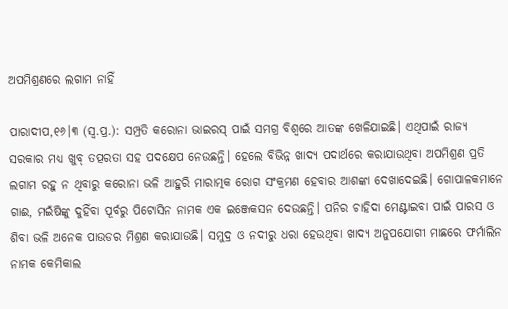ଅପମିଶ୍ରଣରେ ଲଗାମ ନାହିଁ

ପାରାଦୀପ,୧୬।୩ (ସ୍ବ.ପ୍ର.): ସମ୍ପ୍ରତି କରୋନା ଭାଇରସ୍‌ ପାଇଁ ସମଗ୍ର ବିଶ୍ୱରେ ଆତଙ୍କ ଖେଳିଯାଇଛି। ଏଥିପାଇଁ ରାଜ୍ୟ ସରକାର ମଧ୍ୟ ଖୁବ୍‌ ତତ୍ପରତା ସହ ପଦକ୍ଷେପ ନେଉଛନ୍ତି। ହେଲେ ବିଭିନ୍ନ ଖାଦ୍ୟ ପଦାର୍ଥରେ କରାଯାଉଥିବା ଅପମିଶ୍ରଣ ପ୍ରତି ଲଗାମ ରହୁ ନ ଥିବାରୁ କରୋନା ଭଳି ଆହୁରି ମାରାତ୍ମକ ରୋଗ ସଂକ୍ରମଣ ହେବାର ଆଶଙ୍କା ଦେଖାଦେଇଛି। ଗୋପାଳକମାନେ ଗାଈ, ମଇଁଷିଙ୍କୁ ଦୁହିଁବା ପୂର୍ବରୁ ପିଟୋସିନ ନାମକ ଏକ ଇଞ୍ଜେକସନ ଦେଉଛନ୍ତି। ପନିର ଚାହିଦା ମେଣ୍ଟାଇବା ପାଇଁ ପାରସ ଓ ଶିବା ଭଳି ଅନେକ ପାଉଡର ମିଶ୍ରଣ କରାଯାଉଛି। ସମୁଦ୍ର ଓ ନଦୀରୁ ଧରା ହେଉଥିବା ଖାଦ୍ୟ ଅନୁପଯୋଗୀ ମାଛରେ ଫର୍ମାଲିନ ନାମକ କେମିକାଲ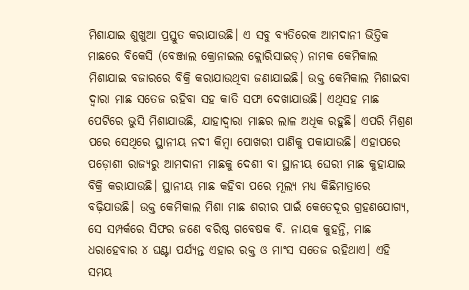ମିଶାଯାଇ ଶୁଖୁଆ ପ୍ରସ୍ତୁତ କରାଯାଉଛି। ଏ ସବୁ ବ୍ୟତିରେକ ଆମଦାନୀ ଭିତ୍ତିକ ମାଛରେ ବିକେସି (ବେଞ୍ଜାଲ କ୍ରୋନାଇଲ କ୍ଲୋରିସାଇଡ୍‌) ନାମକ କେମିକାଲ ମିଶାଯାଇ ବଜାରରେ ବିକ୍ରି କରାଯାଉଥିବା ଜଣାଯାଇଛି। ଉକ୍ତ କେମିକାଲ ମିଶାଇବା ଦ୍ୱାରା ମାଛ ସତେଜ ରହିବା ସହ କାତି ସଫା ଦେଖାଯାଉଛି। ଏଥିସହ ମାଛ ପେଟିରେ ଭୁସି ମିଶାଯାଉଛି, ଯାହାଦ୍ୱାରା ମାଛର ଲାଳ ଅଧିକ ରହୁଛି। ଏପରି ମିଶ୍ରଣ ପରେ ସେଥିରେ ସ୍ଥାନୀୟ ନଦୀ କିମ୍ବା ପୋଖରୀ ପାଣିକୁ ପକାଯାଉଛି। ଏହାପରେ ପଡ଼ୋଶୀ ରାଜ୍ୟରୁ ଆମଦାନୀ ମାଛକୁ ଦେଶୀ ବା ସ୍ଥାନୀୟ ଘେରୀ ମାଛ କୁହାଯାଇ ବିକ୍ରି କରାଯାଉଛି। ସ୍ଥାନୀୟ ମାଛ କହିବା ପରେ ମୂଲ୍ୟ ମଧ୍ୟ କିଛିମାତ୍ରାରେ ବଢ଼ିଯାଉଛି। ଉକ୍ତ କେମିକାଲ ମିଶା ମାଛ ଶରୀର ପାଇଁ କେତେଦୂର ଗ୍ରହଣଯୋଗ୍ୟ, ସେ ସମ୍ପର୍କରେ ସିଫର ଜଣେ ବରିଷ୍ଠ ଗବେଷକ ବି. ନାୟକ କୁହନ୍ତି, ମାଛ ଧରାହେବାର ୪ ଘଣ୍ଟା ପର୍ଯ୍ୟନ୍ତ ଏହାର ରକ୍ତ ଓ ମାଂସ ସତେଜ ରହିଥାଏ। ଏହି ସମୟ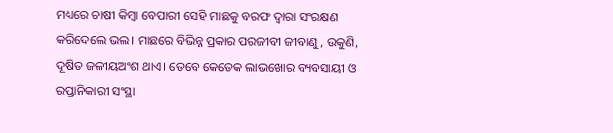ମଧ୍ୟରେ ଚାଷୀ କିମ୍ବା ବେପାରୀ ସେହି ମାଛକୁ ବରଫ ଦ୍ୱାରା ସଂରକ୍ଷଣ କରିଦେଲେ ଭଲ। ମାଛରେ ବିଭିନ୍ନ ପ୍ରକାର ପରଜୀବୀ ଜୀବାଣୁ, ଉକୁଣି, ଦୂଷିତ ଜଳୀୟଅଂଶ ଥାଏ। ତେବେ କେତେକ ଲାଭଖୋର ବ୍ୟବସାୟୀ ଓ ରପ୍ତାନିକାରୀ ସଂସ୍ଥା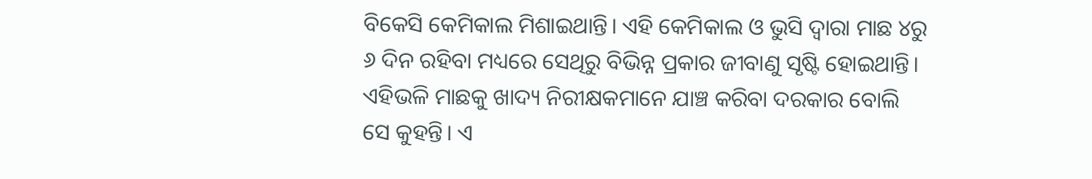ବିକେସି କେମିକାଲ ମିଶାଇଥାନ୍ତି। ଏହି କେମିକାଲ ଓ ଭୁସି ଦ୍ୱାରା ମାଛ ୪ରୁ ୬ ଦିନ ରହିବା ମଧ୍ୟରେ ସେଥିରୁ ବିଭିନ୍ନ ପ୍ରକାର ଜୀବାଣୁ ସୃଷ୍ଟି ହୋଇଥାନ୍ତି। ଏହିଭଳି ମାଛକୁ ଖାଦ୍ୟ ନିରୀକ୍ଷକମାନେ ଯାଞ୍ଚ କରିବା ଦରକାର ବୋଲି ସେ କୁହନ୍ତି। ଏ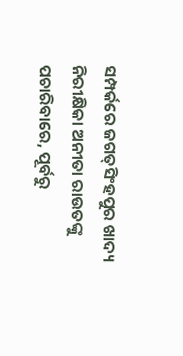ସମ୍ପର୍କରେ ଜଗତ୍‌ସିଂହପୁର ଖାଦ୍ୟ ନିରୀକ୍ଷିକା ଅନୀତା ରାଉତଙ୍କୁ ପଚାରିବାରେ, ପୂର୍ବରୁ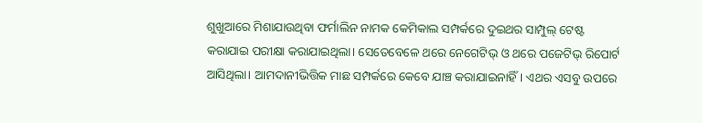ଶୁଖୁଆରେ ମିଶାଯାଉଥିବା ଫର୍ମାଲିନ ନାମକ କେମିକାଲ ସମ୍ପର୍କରେ ଦୁଇଥର ସାମ୍ପୁଲ୍‌ ଟେଷ୍ଟ କରାଯାଇ ପରୀକ୍ଷା କରାଯାଇଥିଲା। ସେତେବେଳେ ଥରେ ନେଗେଟିଭ୍‌ ଓ ଥରେ ପଜେଟିଭ୍‌ ରିପୋର୍ଟ ଆସିଥିଲା। ଆମଦାନୀଭିତ୍ତିକ ମାଛ ସମ୍ପର୍କରେ କେବେ ଯାଞ୍ଚ କରାଯାଇନାହିଁ। ଏଥର ଏସବୁ ଉପରେ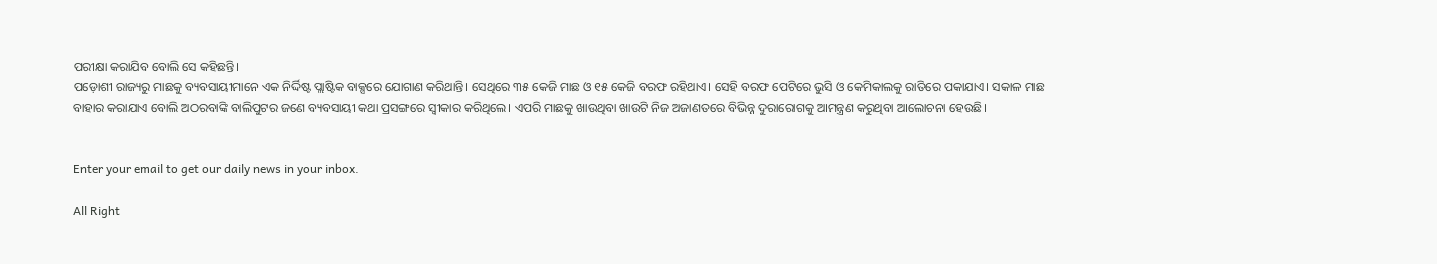ପରୀକ୍ଷା କରାଯିବ ବୋଲି ସେ କହିଛନ୍ତି।
ପଡ଼ୋଶୀ ରାଜ୍ୟରୁ ମାଛକୁ ବ୍ୟବସାୟୀମାନେ ଏକ ନିର୍ଦ୍ଦିଷ୍ଟ ପ୍ଲାଷ୍ଟିକ ବାକ୍ସରେ ଯୋଗାଣ କରିଥାନ୍ତି। ସେଥିରେ ୩୫ କେଜି ମାଛ ଓ ୧୫ କେଜି ବରଫ ରହିଥାଏ। ସେହି ବରଫ ପେଟିରେ ଭୁସି ଓ କେମିକାଲକୁ ରାତିରେ ପକାଯାଏ। ସକାଳ ମାଛ ବାହାର କରାଯାଏ ବୋଲି ଅଠରବାଙ୍କି ବାଲିପୁଟର ଜଣେ ବ୍ୟବସାୟୀ କଥା ପ୍ରସଙ୍ଗରେ ସ୍ବୀକାର କରିଥିଲେ। ଏପରି ମାଛକୁ ଖାଉଥିବା ଖାଉଟି ନିଜ ଅଜାଣତରେ ବିଭିନ୍ନ ଦୁରାରୋଗକୁ ଆମନ୍ତ୍ରଣ କରୁଥିବା ଆଲୋଚନା ହେଉଛି।


Enter your email to get our daily news in your inbox.

All Right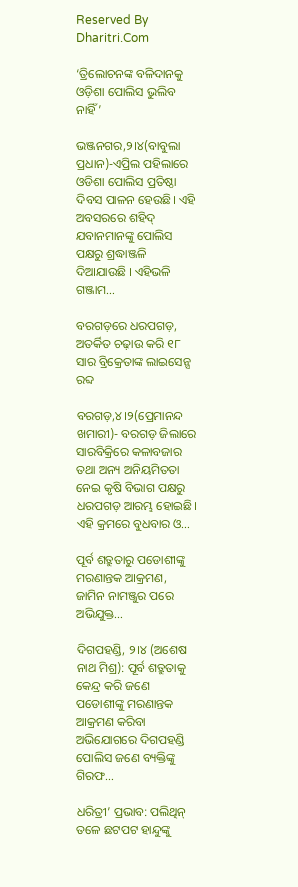Reserved By Dharitri.Com

‘ତ୍ରିଲୋଚନଙ୍କ ବଳିଦାନକୁ ଓଡ଼ିଶା ପୋଲିସ ଭୁଲିବ ନାହିଁ’

ଭଞ୍ଜନଗର,୨।୪(ବାବୁଲା ପ୍ରଧାନ)-ଏପ୍ରିଲ ପହିଲାରେ ଓଡିଶା ପୋଲିସ ପ୍ରତିଷ୍ଠା ଦିବସ ପାଳନ ହେଉଛି। ଏହି ଅବସରରେ ଶହିଦ୍ ଯବାନମାନଙ୍କୁ ପୋଲିସ ପକ୍ଷରୁ ଶ୍ରଦ୍ଧାଞ୍ଜଳି ଦିଆଯାଉଛି । ଏହିଭଳି ଗଞ୍ଜାମ…

ବରଗଡ଼ରେ ଧରପଗଡ଼, ଅତର୍କିତ ଚଢ଼ାଉ କରି ୧୮ ସାର ବ୍ରିକ୍ରେତାଙ୍କ ଲାଇସେନ୍ସ ରବ୍ଦ

ବରଗଡ଼,୪।୨(ପ୍ରେମାନନ୍ଦ ଖମାରୀ)- ବରଗଡ଼ ଜିଲାରେ ସାରବିକ୍ରିରେ କଳାବଜାର ତଥା ଅନ୍ୟ ଅନିୟମିତତା ନେଇ କୃଷି ବିଭାଗ ପକ୍ଷରୁ ଧରପଗଡ଼ ଆରମ୍ଭ ହୋଇଛି। ଏହି କ୍ରମରେ ବୁଧବାର ଓ…

ପୂର୍ବ ଶତ୍ରୁତାରୁ ପଡୋଶୀଙ୍କୁ ମରଣାନ୍ତକ ଆକ୍ରମଣ, ଜାମିନ ନାମଞ୍ଜୁର ପରେ ଅଭିଯୁକ୍ତ…

ଦିଗପହଣ୍ଡି, ୨।୪ (ଅଶେଷ ନାଥ ମିଶ୍ର): ପୂର୍ବ ଶତ୍ରୁତାକୁ କେନ୍ଦ୍ର କରି ଜଣେ ପଡୋଶୀଙ୍କୁ ମରଣାନ୍ତକ ଆକ୍ରମଣ କରିବା ଅଭିଯୋଗରେ ଦିଗପହଣ୍ଡି ପୋଲିସ ଜଣେ ବ୍ୟକ୍ତିଙ୍କୁ ଗିରଫ…

ଧରିତ୍ରୀ’ ପ୍ରଭାବ: ପଲିଥିନ୍ ତଳେ ଛଟପଟ ହାନ୍ଦୁଙ୍କୁ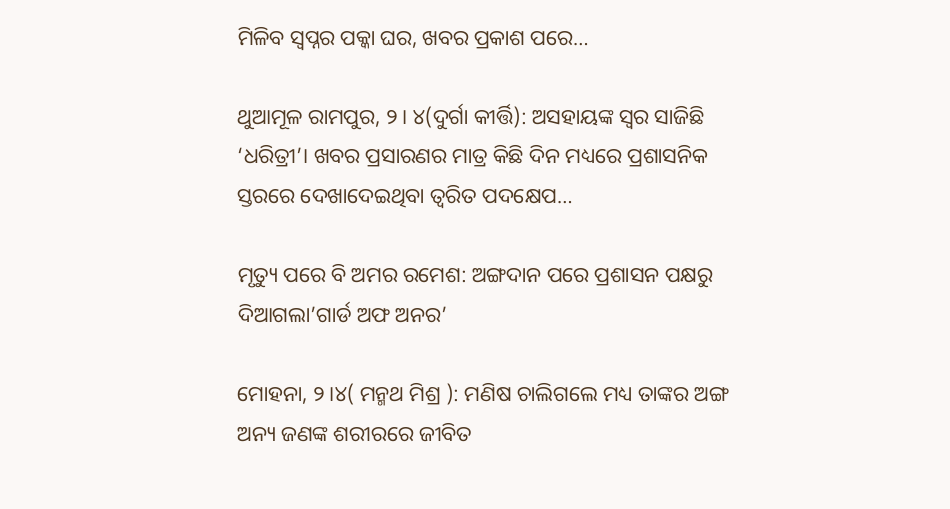ମିଳିବ ସ୍ୱପ୍ନର ପକ୍କା ଘର, ଖବର ପ୍ରକାଶ ପରେ…

ଥୁଆମୂଳ ରାମପୁର, ୨। ୪(ଦୁର୍ଗା କୀର୍ତ୍ତି): ଅସହାୟଙ୍କ ସ୍ୱର ସାଜିଛି ‘ଧରିତ୍ରୀ’। ଖବର ପ୍ରସାରଣର ମାତ୍ର କିଛି ଦିନ ମଧ୍ୟରେ ପ୍ରଶାସନିକ ସ୍ତରରେ ଦେଖାଦେଇଥିବା ତ୍ୱରିତ ପଦକ୍ଷେପ…

ମୃତ୍ୟୁ ପରେ ବି ଅମର ରମେଶ: ଅଙ୍ଗଦାନ ପରେ ପ୍ରଶାସନ ପକ୍ଷରୁ ଦିଆଗଲା’ଗାର୍ଡ ଅଫ ଅନର’

ମୋହନା, ୨।୪( ମନ୍ମଥ ମିଶ୍ର ): ମଣିଷ ଚାଲିଗଲେ ମଧ୍ୟ ତାଙ୍କର ଅଙ୍ଗ ଅନ୍ୟ ଜଣଙ୍କ ଶରୀରରେ ଜୀବିତ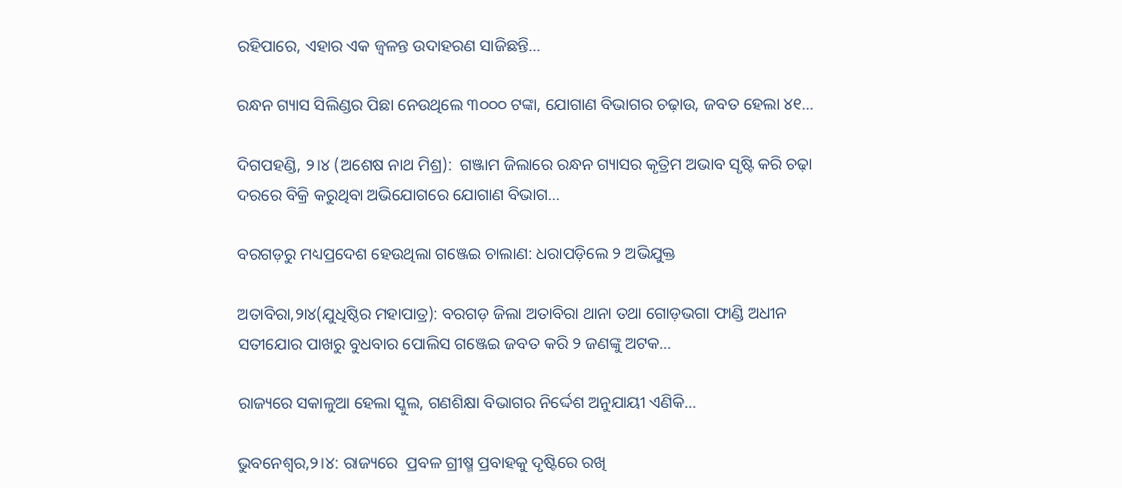ରହିପାରେ, ଏହାର ଏକ ଜ୍ୱଳନ୍ତ ଉଦାହରଣ ସାଜିଛନ୍ତି…

ରନ୍ଧନ ଗ୍ୟାସ ସିଲିଣ୍ଡର ପିଛା ନେଉଥିଲେ ୩୦୦୦ ଟଙ୍କା, ଯୋଗାଣ ବିଭାଗର ଚଢ଼ାଉ, ଜବତ ହେଲା ୪୧…

ଦିଗପହଣ୍ଡି, ୨।୪ (ଅଶେଷ ନାଥ ମିଶ୍ର):  ଗଞ୍ଜାମ ଜିଲାରେ ରନ୍ଧନ ଗ୍ୟାସର କୃତ୍ରିମ ଅଭାବ ସୃଷ୍ଟି କରି ଚଢ଼ା ଦରରେ ବିକ୍ରି କରୁଥିବା ଅଭିଯୋଗରେ ଯୋଗାଣ ବିଭାଗ…

ବରଗଡ଼ରୁ ମଧ୍ୟପ୍ରଦେଶ ହେଉଥିଲା ଗଞ୍ଜେଇ ଚାଲାଣ: ଧରାପଡ଼ିଲେ ୨ ଅଭିଯୁକ୍ତ

ଅତାବିରା,୨ା୪(ଯୁଧିଷ୍ଠିର ମହାପାତ୍ର): ବରଗଡ଼ ଜିଲା ଅତାବିରା ଥାନା ତଥା ଗୋଡ଼ଭଗା ଫାଣ୍ଡି ଅଧୀନ ସତୀଯୋର ପାଖରୁ ବୁଧବାର ପୋଲିସ ଗଞ୍ଜେଇ ଜବତ କରି ୨ ଜଣଙ୍କୁ ଅଟକ…

ରାଜ୍ୟରେ ସକାଳୁଆ ହେଲା ସ୍କୁଲ, ଗଣଶିକ୍ଷା ବିଭାଗର ନିର୍ଦ୍ଦେଶ ଅନୁଯାୟୀ ଏଣିକି…

ଭୁବନେଶ୍ୱର,୨।୪: ରାଜ୍ୟରେ  ପ୍ରବଳ ଗ୍ରୀଷ୍ମ ପ୍ରବାହକୁ ଦୃଷ୍ଟିରେ ରଖି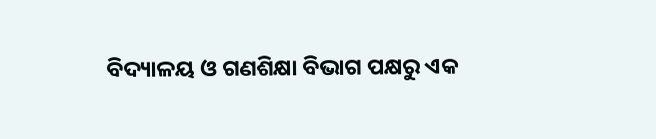ବିଦ୍ୟାଳୟ ଓ ଗଣଶିକ୍ଷା ବିଭାଗ ପକ୍ଷରୁ ଏକ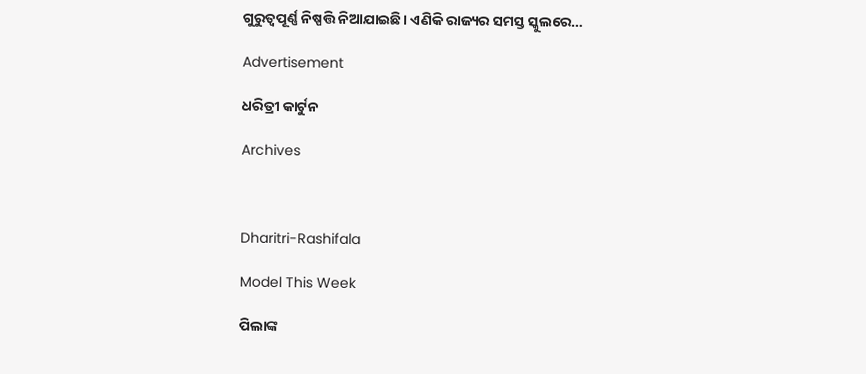ଗୁରୁତ୍ୱପୂର୍ଣ୍ଣ ନିଷ୍ପତ୍ତି ନିଆଯାଇଛି। ଏଣିକି ରାଜ୍ୟର ସମସ୍ତ ସ୍କୁଲରେ…

Advertisement

ଧରିତ୍ରୀ କାର୍ଟୁନ

Archives



Dharitri-Rashifala

Model This Week

ପିଲାଙ୍କ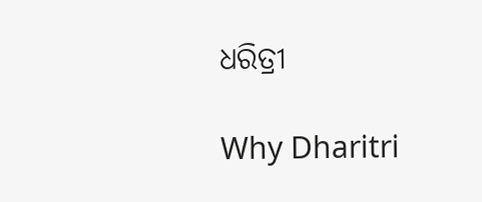ଧରିତ୍ରୀ

Why Dharitri